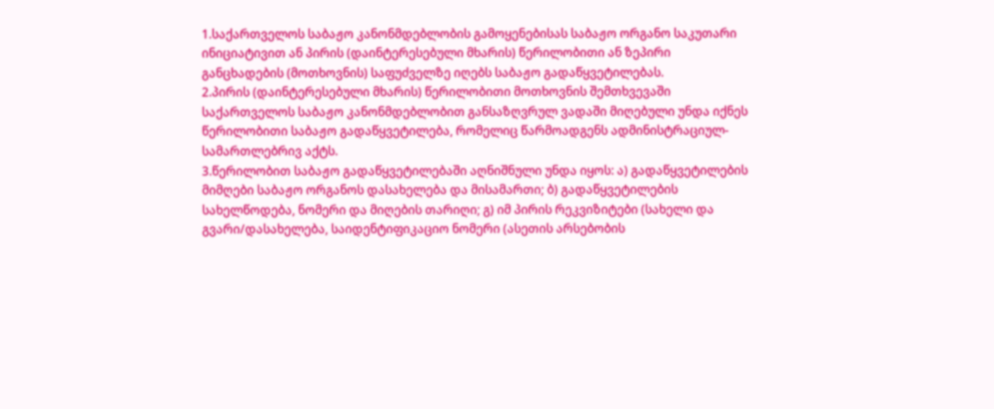1.საქართველოს საბაჟო კანონმდებლობის გამოყენებისას საბაჟო ორგანო საკუთარი ინიციატივით ან პირის (დაინტერესებული მხარის) წერილობითი ან ზეპირი განცხადების (მოთხოვნის) საფუძველზე იღებს საბაჟო გადაწყვეტილებას.
2.პირის (დაინტერესებული მხარის) წერილობითი მოთხოვნის შემთხვევაში საქართველოს საბაჟო კანონმდებლობით განსაზღვრულ ვადაში მიღებული უნდა იქნეს წერილობითი საბაჟო გადაწყვეტილება, რომელიც წარმოადგენს ადმინისტრაციულ-სამართლებრივ აქტს.
3.წერილობით საბაჟო გადაწყვეტილებაში აღნიშნული უნდა იყოს: ა) გადაწყვეტილების მიმღები საბაჟო ორგანოს დასახელება და მისამართი; ბ) გადაწყვეტილების სახელწოდება, ნომერი და მიღების თარიღი; გ) იმ პირის რეკვიზიტები (სახელი და გვარი/დასახელება, საიდენტიფიკაციო ნომერი (ასეთის არსებობის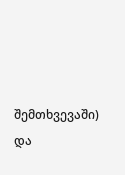შემთხვევაში) და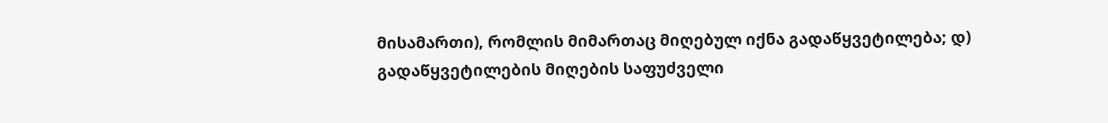მისამართი), რომლის მიმართაც მიღებულ იქნა გადაწყვეტილება; დ) გადაწყვეტილების მიღების საფუძველი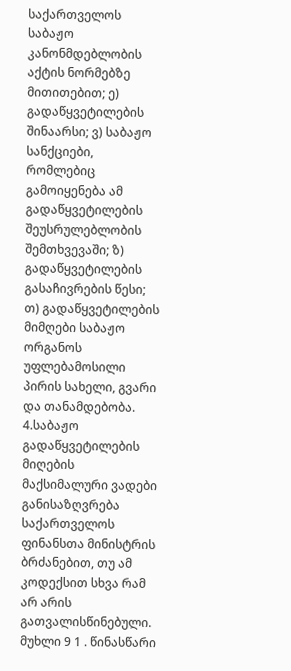საქართველოს საბაჟო კანონმდებლობის აქტის ნორმებზე მითითებით; ე) გადაწყვეტილების შინაარსი; ვ) საბაჟო სანქციები, რომლებიც გამოიყენება ამ გადაწყვეტილების შეუსრულებლობის შემთხვევაში; ზ) გადაწყვეტილების გასაჩივრების წესი; თ) გადაწყვეტილების მიმღები საბაჟო ორგანოს უფლებამოსილი პირის სახელი, გვარი და თანამდებობა.
4.საბაჟო გადაწყვეტილების მიღების მაქსიმალური ვადები განისაზღვრება საქართველოს ფინანსთა მინისტრის ბრძანებით, თუ ამ კოდექსით სხვა რამ არ არის გათვალისწინებული. მუხლი 9 1 . წინასწარი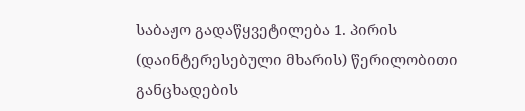საბაჟო გადაწყვეტილება 1. პირის (დაინტერესებული მხარის) წერილობითი განცხადების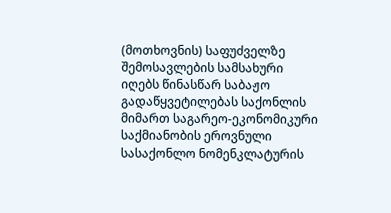(მოთხოვნის) საფუძველზე შემოსავლების სამსახური იღებს წინასწარ საბაჟო გადაწყვეტილებას საქონლის მიმართ საგარეო-ეკონომიკური საქმიანობის ეროვნული სასაქონლო ნომენკლატურის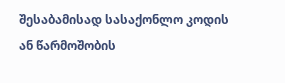შესაბამისად სასაქონლო კოდის ან წარმოშობის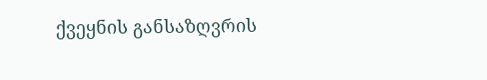ქვეყნის განსაზღვრის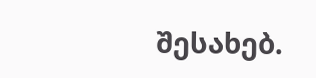შესახებ.